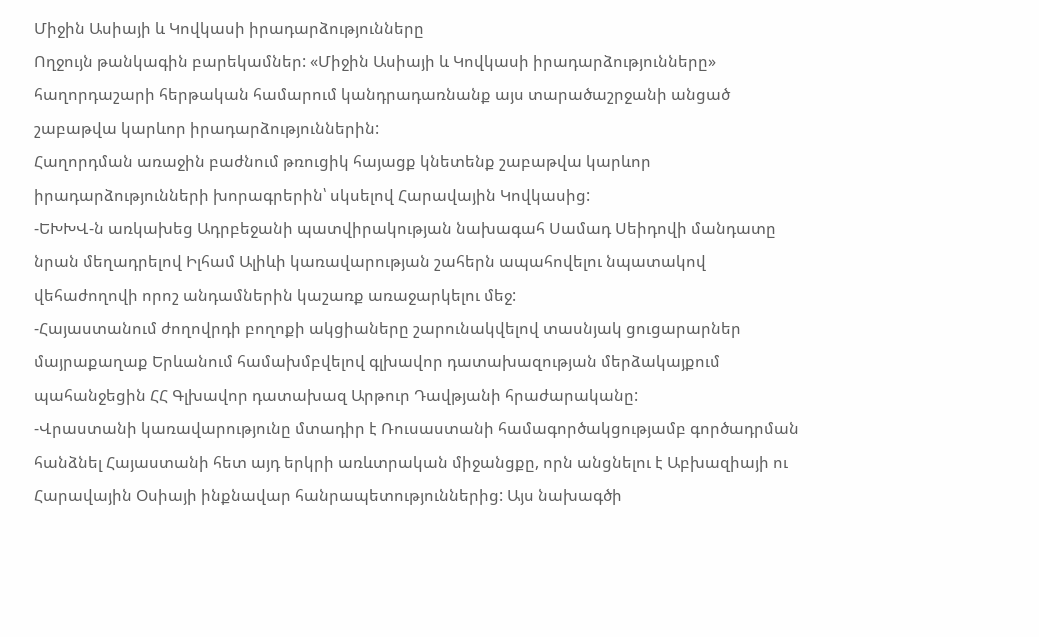Միջին Ասիայի և Կովկասի իրադարձությունները
Ողջույն թանկագին բարեկամներ: «Միջին Ասիայի և Կովկասի իրադարձությունները» հաղորդաշարի հերթական համարում կանդրադառնանք այս տարածաշրջանի անցած շաբաթվա կարևոր իրադարձություններին:
Հաղորդման առաջին բաժնում թռուցիկ հայացք կնետենք շաբաթվա կարևոր իրադարձությունների խորագրերին՝ սկսելով Հարավային Կովկասից:
-ԵԽԽՎ-ն առկախեց Ադրբեջանի պատվիրակության նախագահ Սամադ Սեիդովի մանդատը նրան մեղադրելով Իլհամ Ալիևի կառավարության շահերն ապահովելու նպատակով վեհաժողովի որոշ անդամներին կաշառք առաջարկելու մեջ:
-Հայաստանում ժողովրդի բողոքի ակցիաները շարունակվելով տասնյակ ցուցարարներ մայրաքաղաք Երևանում համախմբվելով գլխավոր դատախազության մերձակայքում պահանջեցին ՀՀ Գլխավոր դատախազ Արթուր Դավթյանի հրաժարականը:
-Վրաստանի կառավարությունը մտադիր է Ռուսաստանի համագործակցությամբ գործադրման հանձնել Հայաստանի հետ այդ երկրի առևտրական միջանցքը, որն անցնելու է Աբխազիայի ու Հարավային Օսիայի ինքնավար հանրապետություններից: Այս նախագծի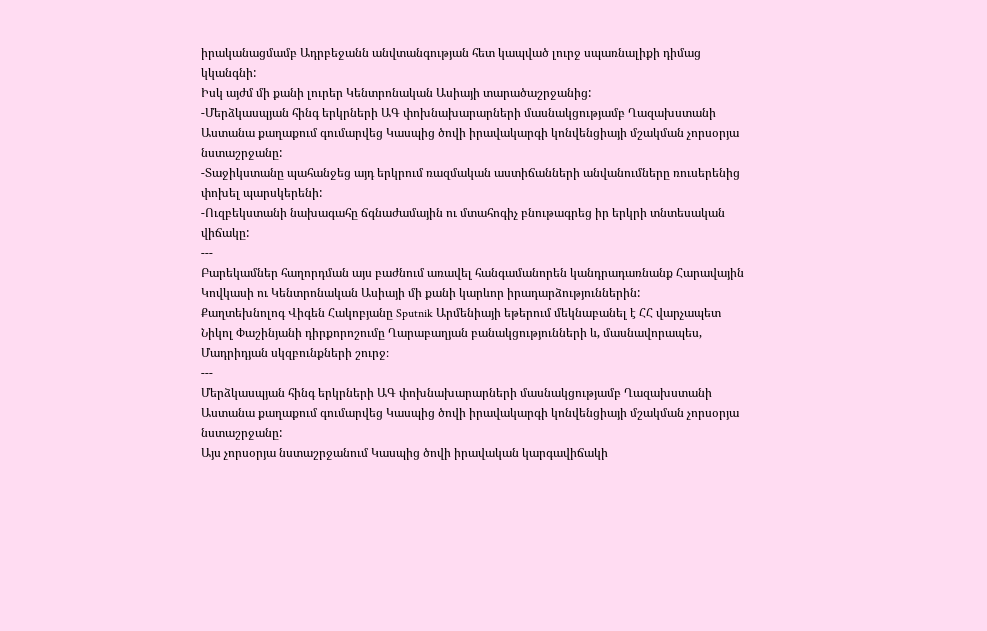իրականացմամբ Ադրբեջանն անվտանգության հետ կապված լուրջ սպառնալիքի դիմաց կկանգնի:
Իսկ այժմ մի քանի լուրեր Կենտրոնական Ասիայի տարածաշրջանից:
-Մերձկասպյան հինգ երկրների ԱԳ փոխնախարարների մասնակցությամբ Ղազախստանի Աստանա քաղաքում գումարվեց Կասպից ծովի իրավակարգի կոնվենցիայի մշակման չորսօրյա նստաշրջանը:
-Տաջիկստանը պահանջեց այդ երկրում ռազմական աստիճանների անվանումները ռուսերենից փոխել պարսկերենի:
-Ուզբեկստանի նախագահը ճգնաժամային ու մտահոգիչ բնութագրեց իր երկրի տնտեսական վիճակը:
---
Բարեկամներ հաղորդման այս բաժնում առավել հանգամանորեն կանդրադառնանք Հարավային Կովկասի ու Կենտրոնական Ասիայի մի քանի կարևոր իրադարձություններին:
Քաղտեխնոլոգ Վիգեն Հակոբյանը Sputnik Արմենիայի եթերում մեկնաբանել է ՀՀ վարչապետ Նիկոլ Փաշինյանի դիրքորոշումը Ղարաբաղյան բանակցությունների և, մասնավորապես, Մադրիդյան սկզբունքների շուրջ։
---
Մերձկասպյան հինգ երկրների ԱԳ փոխնախարարների մասնակցությամբ Ղազախստանի Աստանա քաղաքում գումարվեց Կասպից ծովի իրավակարգի կոնվենցիայի մշակման չորսօրյա նստաշրջանը:
Այս չորսօրյա նստաշրջանում Կասպից ծովի իրավական կարգավիճակի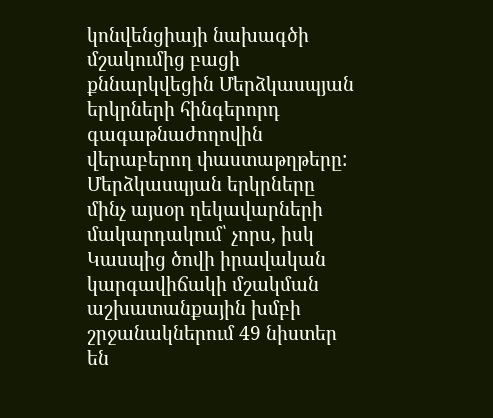կոնվենցիայի նախագծի մշակումից բացի քննարկվեցին Մերձկասպյան երկրների հինգերորդ գագաթնաժողովին վերաբերող փաստաթղթերը: Մերձկասպյան երկրները մինչ այսօր ղեկավարների մակարդակում՝ չորս, իսկ Կասպից ծովի իրավական կարգավիճակի մշակման աշխատանքային խմբի շրջանակներում 49 նիստեր են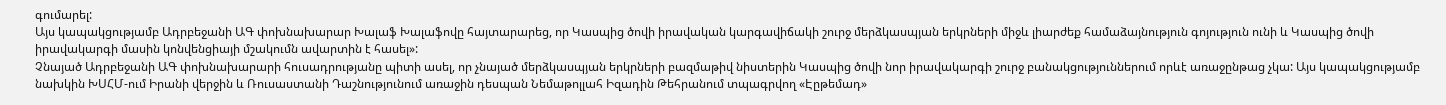գումարել:
Այս կապակցությամբ Ադրբեջանի ԱԳ փոխնախարար Խալաֆ Խալաֆովը հայտարարեց, որ Կասպից ծովի իրավական կարգավիճակի շուրջ մերձկասպյան երկրների միջև լիարժեք համաձայնություն գոյություն ունի և Կասպից ծովի իրավակարգի մասին կոնվենցիայի մշակումն ավարտին է հասել»:
Չնայած Ադրբեջանի ԱԳ փոխնախարարի հուսադրությանը պիտի ասել, որ չնայած մերձկասպյան երկրների բազմաթիվ նիստերին Կասպից ծովի նոր իրավակարգի շուրջ բանակցություններում որևէ առաջընթաց չկա: Այս կապակցությամբ նախկին ԽՍՀՄ-ում Իրանի վերջին և Ռուսաստանի Դաշնությունում առաջին դեսպան Նեմաթոլլահ Իզադին Թեհրանում տպագրվող «Էըթեմադ»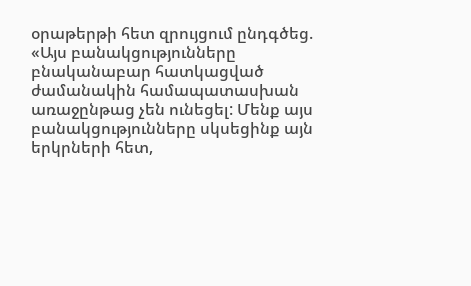օրաթերթի հետ զրույցում ընդգծեց. «Այս բանակցությունները բնականաբար հատկացված ժամանակին համապատասխան առաջընթաց չեն ունեցել: Մենք այս բանակցությունները սկսեցինք այն երկրների հետ,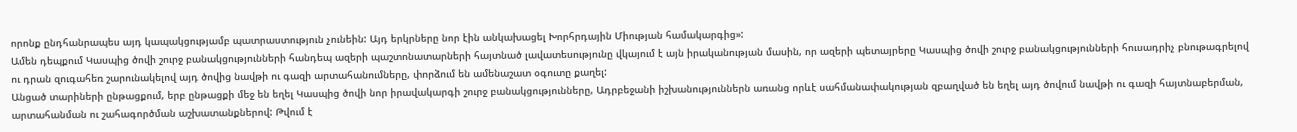որոնք ընդհանրապես այդ կապակցությամբ պատրաստություն չունեին: Այդ երկրները նոր էին անկախացել Խորհրդային Միության համակարգից»:
Ամեն դեպքում Կասպից ծովի շուրջ բանակցությունների հանդեպ ազերի պաշտոնատարների հայտնած լավատեսությունը վկայում է այն իրականության մասին, որ ազերի պետայրերը Կասպից ծովի շուրջ բանակցությունների հուսադրիչ բնութագրելով ու դրան զուգահեռ շարունակելով այդ ծովից նավթի ու գազի արտահանումները, փորձում են ամենաշատ օգուտը քաղել:
Անցած տարիների ընթացքում, երբ ընթացքի մեջ են եղել Կասպից ծովի նոր իրավակարգի շուրջ բանակցությունները, Ադրբեջանի իշխանություններն առանց որևէ սահմանափակության զբաղված են եղել այդ ծովում նավթի ու գազի հայտնաբերման, արտահանման ու շահագործման աշխատանքներով: Թվում է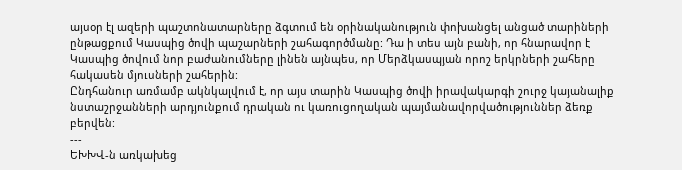այսօր էլ ազերի պաշտոնատարները ձգտում են օրինականություն փոխանցել անցած տարիների ընթացքում Կասպից ծովի պաշարների շահագործմանը: Դա ի տես այն բանի, որ հնարավոր է Կասպից ծովում նոր բաժանումները լինեն այնպես, որ Մերձկասպյան որոշ երկրների շահերը հակասեն մյուսների շահերին:
Ընդհանուր առմամբ ակնկալվում է, որ այս տարին Կասպից ծովի իրավակարգի շուրջ կայանալիք նստաշրջանների արդյունքում դրական ու կառուցողական պայմանավորվածություններ ձեռք բերվեն:
---
ԵԽԽՎ-ն առկախեց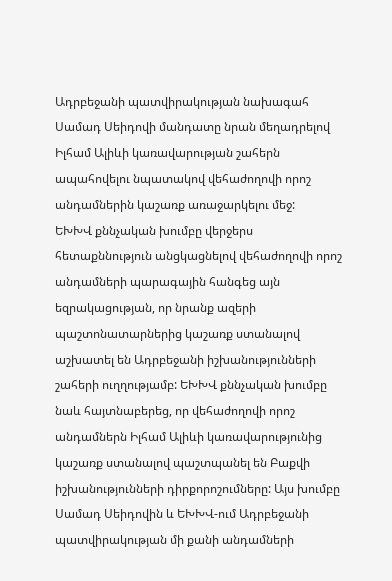Ադրբեջանի պատվիրակության նախագահ Սամադ Սեիդովի մանդատը նրան մեղադրելով Իլհամ Ալիևի կառավարության շահերն ապահովելու նպատակով վեհաժողովի որոշ անդամներին կաշառք առաջարկելու մեջ:
ԵԽԽՎ քննչական խումբը վերջերս հետաքննություն անցկացնելով վեհաժողովի որոշ անդամների պարագային հանգեց այն եզրակացության, որ նրանք ազերի պաշտոնատարներից կաշառք ստանալով աշխատել են Ադրբեջանի իշխանությունների շահերի ուղղությամբ: ԵԽԽՎ քննչական խումբը նաև հայտնաբերեց, որ վեհաժողովի որոշ անդամներն Իլհամ Ալիևի կառավարությունից կաշառք ստանալով պաշտպանել են Բաքվի իշխանությունների դիրքորոշումները: Այս խումբը Սամադ Սեիդովին և ԵԽԽՎ-ում Ադրբեջանի պատվիրակության մի քանի անդամների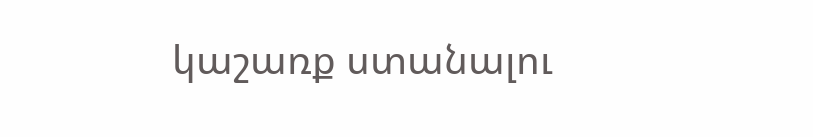կաշառք ստանալու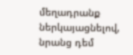մեղադրանք ներկայացնելով, նրանց դեմ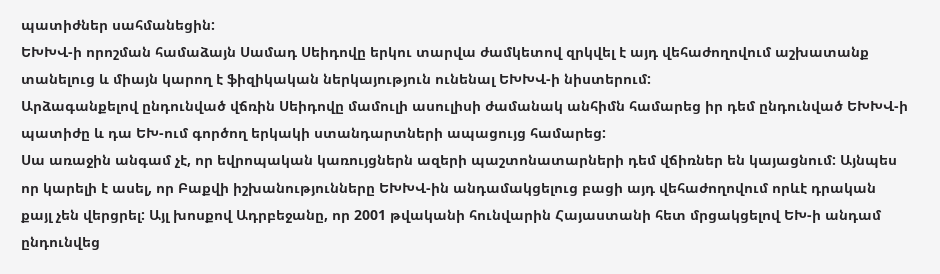պատիժներ սահմանեցին:
ԵԽԽՎ-ի որոշման համաձայն Սամադ Սեիդովը երկու տարվա ժամկետով զրկվել է այդ վեհաժողովում աշխատանք տանելուց և միայն կարող է ֆիզիկական ներկայություն ունենալ ԵԽԽՎ-ի նիստերում:
Արձագանքելով ընդունված վճռին Սեիդովը մամուլի ասուլիսի ժամանակ անհիմն համարեց իր դեմ ընդունված ԵԽԽՎ-ի պատիժը և դա ԵԽ-ում գործող երկակի ստանդարտների ապացույց համարեց:
Սա առաջին անգամ չէ, որ եվրոպական կառույցներն ազերի պաշտոնատարների դեմ վճիռներ են կայացնում: Այնպես որ կարելի է ասել, որ Բաքվի իշխանությունները ԵԽԽՎ-ին անդամակցելուց բացի այդ վեհաժողովում որևէ դրական քայլ չեն վերցրել: Այլ խոսքով Ադրբեջանը, որ 2001 թվականի հունվարին Հայաստանի հետ մրցակցելով ԵԽ-ի անդամ ընդունվեց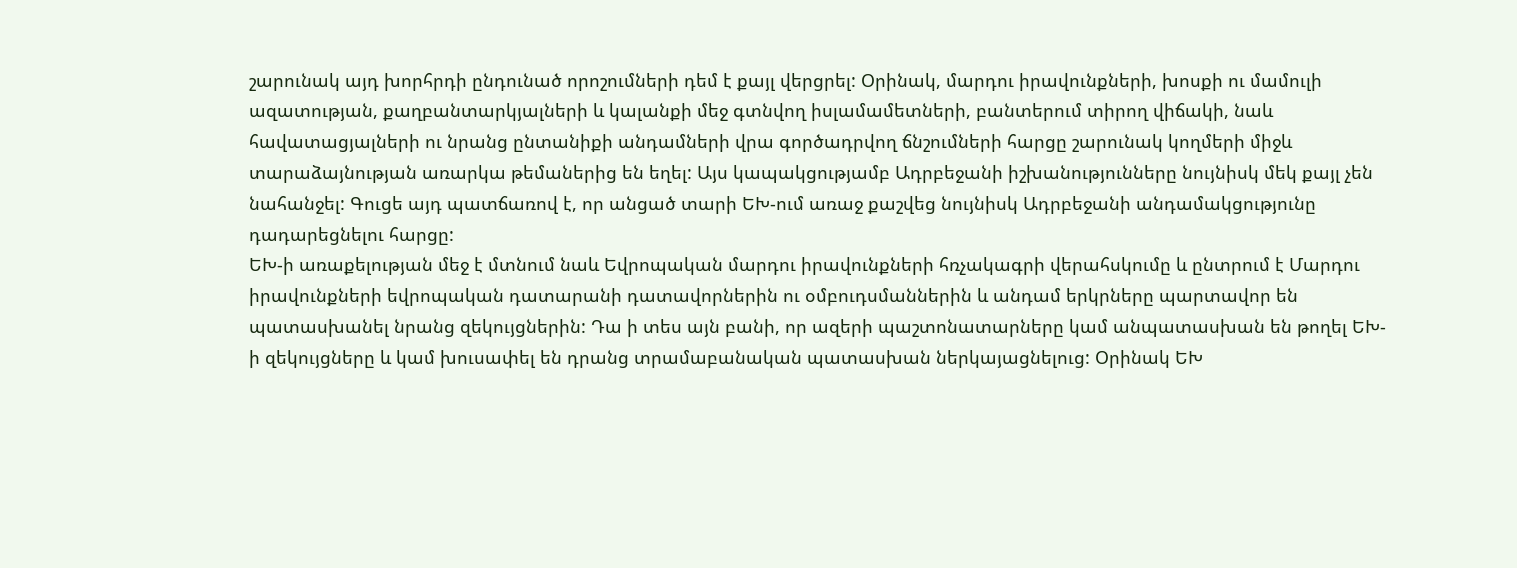շարունակ այդ խորհրդի ընդունած որոշումների դեմ է քայլ վերցրել: Օրինակ, մարդու իրավունքների, խոսքի ու մամուլի ազատության, քաղբանտարկյալների և կալանքի մեջ գտնվող իսլամամետների, բանտերում տիրող վիճակի, նաև հավատացյալների ու նրանց ընտանիքի անդամների վրա գործադրվող ճնշումների հարցը շարունակ կողմերի միջև տարաձայնության առարկա թեմաներից են եղել: Այս կապակցությամբ Ադրբեջանի իշխանությունները նույնիսկ մեկ քայլ չեն նահանջել: Գուցե այդ պատճառով է, որ անցած տարի ԵԽ-ում առաջ քաշվեց նույնիսկ Ադրբեջանի անդամակցությունը դադարեցնելու հարցը:
ԵԽ-ի առաքելության մեջ է մտնում նաև Եվրոպական մարդու իրավունքների հռչակագրի վերահսկումը և ընտրում է Մարդու իրավունքների եվրոպական դատարանի դատավորներին ու օմբուդսմաններին և անդամ երկրները պարտավոր են պատասխանել նրանց զեկույցներին: Դա ի տես այն բանի, որ ազերի պաշտոնատարները կամ անպատասխան են թողել ԵԽ-ի զեկույցները և կամ խուսափել են դրանց տրամաբանական պատասխան ներկայացնելուց: Օրինակ ԵԽ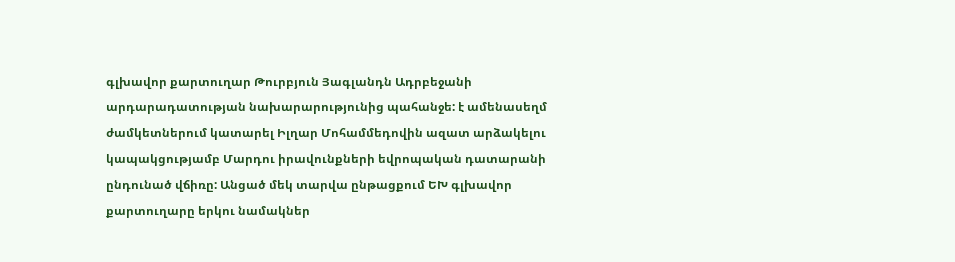գլխավոր քարտուղար Թուրբյուն Յագլանդն Ադրբեջանի արդարադատության նախարարությունից պահանջե: է ամենասեղմ ժամկետներում կատարել Իլղար Մոհամմեդովին ազատ արձակելու կապակցությամբ Մարդու իրավունքների եվրոպական դատարանի ընդունած վճիռը: Անցած մեկ տարվա ընթացքում ԵԽ գլխավոր քարտուղարը երկու նամակներ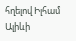հղելով Իլհամ Ալիևի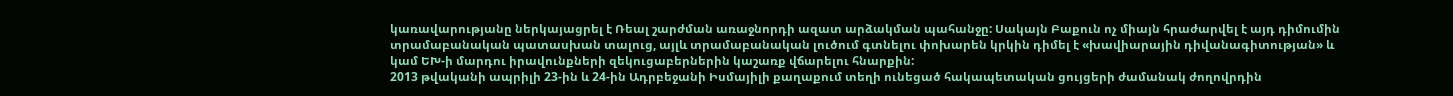կառավարությանը ներկայացրել է Ռեալ շարժման առաջնորդի ազատ արձակման պահանջը: Սակայն Բաքուն ոչ միայն հրաժարվել է այդ դիմումին տրամաբանական պատասխան տալուց, այլև տրամաբանական լուծում գտնելու փոխարեն կրկին դիմել է «խավիարային դիվանագիտության» և կամ ԵԽ-ի մարդու իրավունքների զեկուցաբերներին կաշառք վճարելու հնարքին:
2013 թվականի ապրիլի 23-ին և 24-ին Ադրբեջանի Իսմայիլի քաղաքում տեղի ունեցած հակապետական ցույցերի ժամանակ ժողովրդին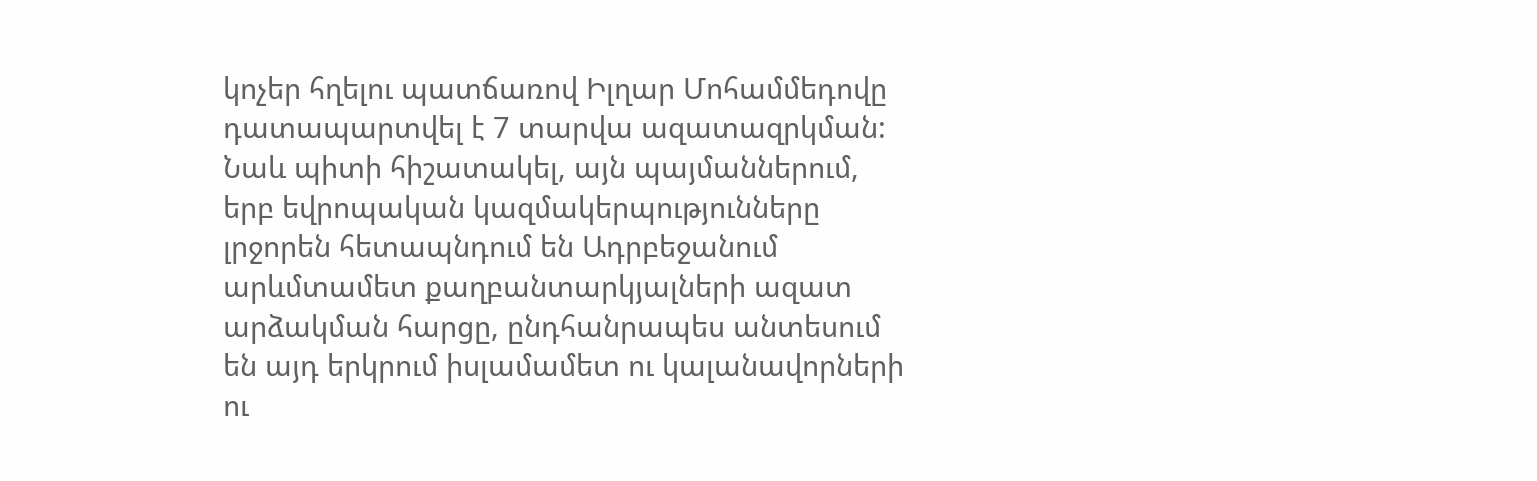կոչեր հղելու պատճառով Իլղար Մոհամմեդովը դատապարտվել է 7 տարվա ազատազրկման:
Նաև պիտի հիշատակել, այն պայմաններում, երբ եվրոպական կազմակերպությունները լրջորեն հետապնդում են Ադրբեջանում արևմտամետ քաղբանտարկյալների ազատ արձակման հարցը, ընդհանրապես անտեսում են այդ երկրում իսլամամետ ու կալանավորների ու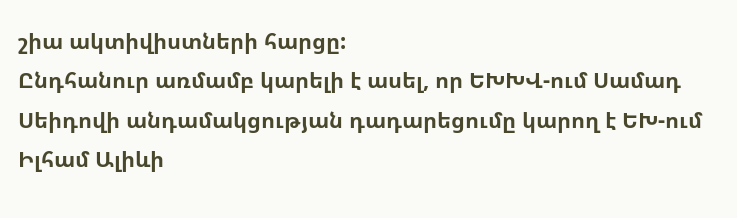շիա ակտիվիստների հարցը:
Ընդհանուր առմամբ կարելի է ասել, որ ԵԽԽՎ-ում Սամադ Սեիդովի անդամակցության դադարեցումը կարող է ԵԽ-ում Իլհամ Ալիևի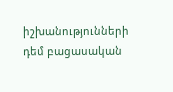իշխանությունների դեմ բացասական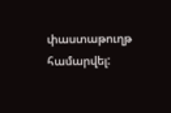փաստաթուղթ համարվել: